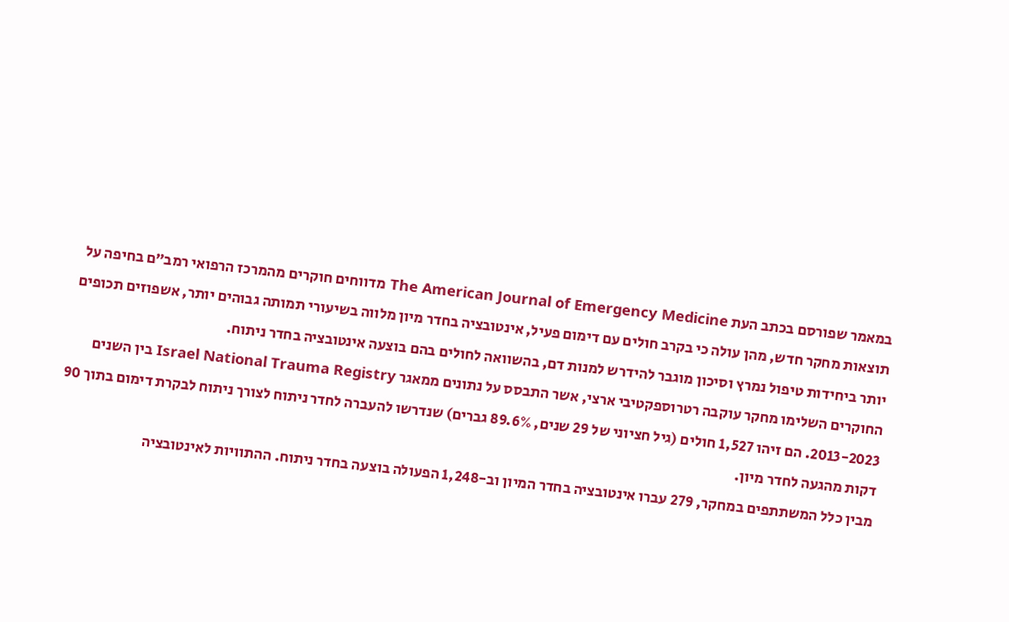במאמר שפורסם בכתב העת The American Journal of Emergency Medicine מדווחים חוקרים מהמרכז הרפואי רמב”ם בחיפה על תוצאות מחקר חדש, מהן עולה כי בקרב חולים עם דימום פעיל, אינטובציה בחדר מיון מלווה בשיעורי תמותה גבוהים יותר, אשפוזים תכופים יותר ביחידות טיפול נמרץ וסיכון מוגבר להידרש למנות דם, בהשוואה לחולים בהם בוצעה אינטובציה בחדר ניתוח.
החוקרים השלימו מחקר עוקבה רטרוספקטיבי ארצי, אשר התבסס על נתונים ממאגר Israel National Trauma Registry בין השנים 2013-2023. הם זיהו 1,527 חולים (גיל חציוני של 29 שנים, 89.6% גברים) שנדרשו להעברה לחדר ניתוח לצורך ניתוח לבקרת דימום בתוך 90 דקות מהגעה לחדר מיון.
מבין כלל המשתתפים במחקר, 279 עברו אינטובציה בחדר המיון וב-1,248 הפעולה בוצעה בחדר ניתוח. ההתוויות לאינטובציה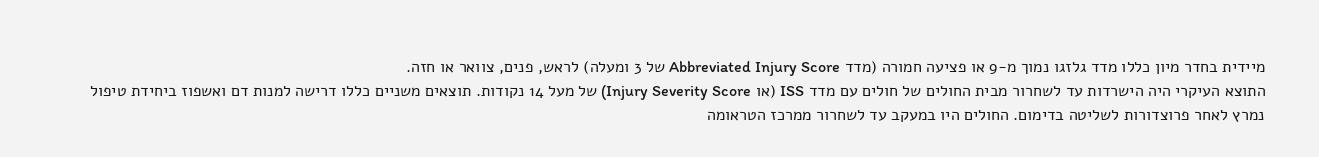מיידית בחדר מיון כללו מדד גלזגו נמוך מ-9 או פציעה חמורה (מדד Abbreviated Injury Score של 3 ומעלה) לראש, פנים, צוואר או חזה.
התוצא העיקרי היה הישרדות עד לשחרור מבית החולים של חולים עם מדד ISS (או Injury Severity Score) של מעל 14 נקודות. תוצאים משניים כללו דרישה למנות דם ואשפוז ביחידת טיפול נמרץ לאחר פרוצדורות לשליטה בדימום. החולים היו במעקב עד לשחרור ממרכז הטראומה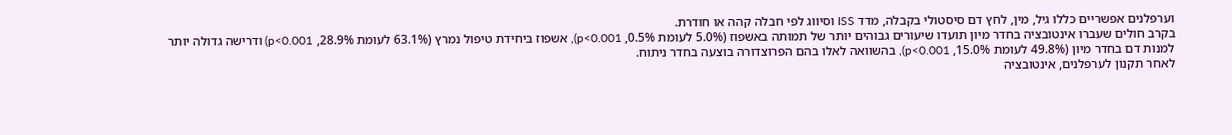וערפלנים אפשריים כללו גיל, מין, לחץ דם סיסטולי בקבלה, מדד ISS וסיווג לפי חבלה קהה או חודרת.
בקרב חולים שעברו אינטובציה בחדר מיון תועדו שיעורים גבוהים יותר של תמותה באשפוז (5.0% לעומת 0.5%, p<0.001), אשפוז ביחידת טיפול נמרץ (63.1% לעומת 28.9%, p<0.001) ודרישה גדולה יותר למנות דם בחדר מיון (49.8% לעומת 15.0%, p<0.001), בהשוואה לאלו בהם הפרוצדורה בוצעה בחדר ניתוח.
לאחר תקנון לערפלנים, אינטובציה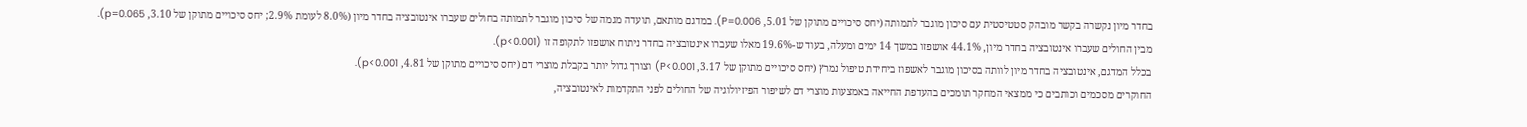בחדר מיון נקשרה בקשר מובהק סטטיסטית עם סיכון מוגבר לתמותה (יחס סיכויים מתוקן של 5.01, P=0.006). במדגם מותאם, תועדה מגמה של סיכון מוגבר לתמותה בחולים שעברו אינטובציה בחדר מיון (8.0% לעומת 2.9%; יחס סיכויים מתוקן של 3.10, p=0.065).
מבין החולים שעברו אינטובציה בחדר מיון, 44.1% אושפזו במשך 14 ימים ומעלה, בעוד ש-19.6% מאלו שעברו אינטובציה בחדר ניתוח אושפזו לתקופה זו (p<0.001).
בכלל המדגם, אינטובציה בחדר מיון לוותה בסיכון מוגבר לאשפוז ביחידת טיפול נמרץ (יחס סיכויים מתוקן של 3.17, P<0.001) וצורך גדול יותר בקבלת מוצרי דם (יחס סיכויים מתוקן של 4.81, p<0.001).
החוקרים מסכמים וכותבים כי ממצאי המחקר תומכים בהעדפת החייאה באמצעות מוצרי דם לשיפור הפיזיולוגיה של החולים לפני התקדמות לאינטובציה,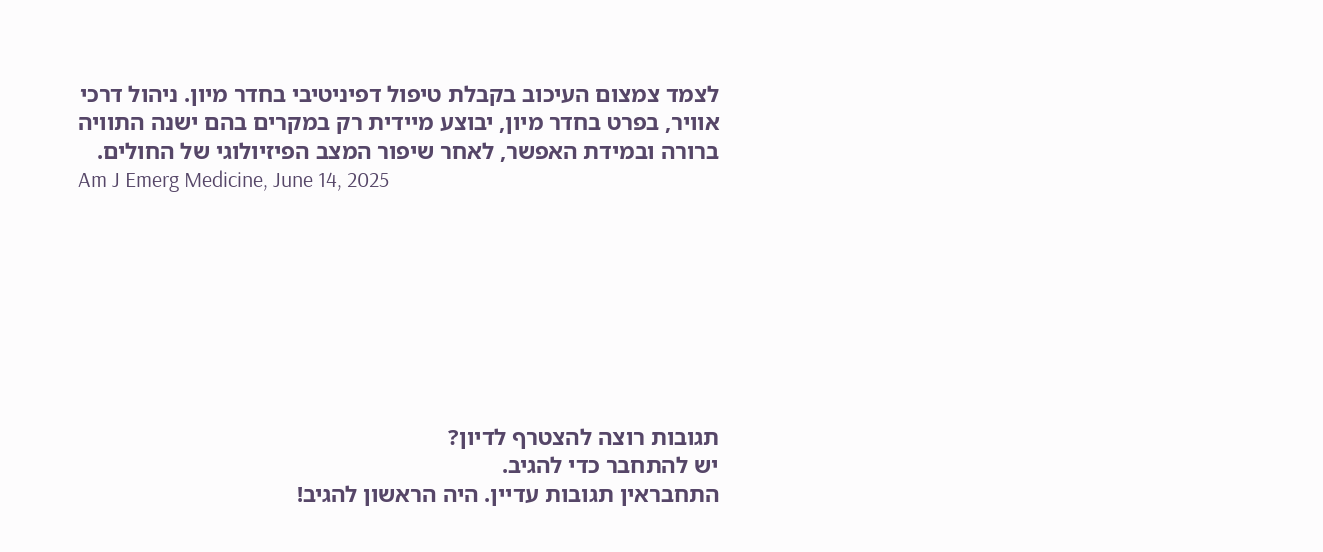לצמד צמצום העיכוב בקבלת טיפול דפיניטיבי בחדר מיון. ניהול דרכי אוויר, בפרט בחדר מיון, יבוצע מיידית רק במקרים בהם ישנה התוויה ברורה ובמידת האפשר, לאחר שיפור המצב הפיזיולוגי של החולים.
Am J Emerg Medicine, June 14, 2025








תגובות רוצה להצטרף לדיון?
יש להתחבר כדי להגיב.
התחבראין תגובות עדיין. היה הראשון להגיב!